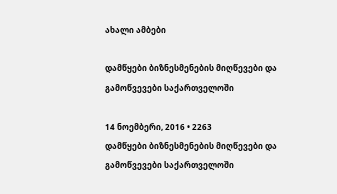ახალი ამბები

დამწყები ბიზნესმენების მიღწევები და გამოწვევები საქართველოში

14 ნოემბერი, 2016 • 2263
დამწყები ბიზნესმენების მიღწევები და გამოწვევები საქართველოში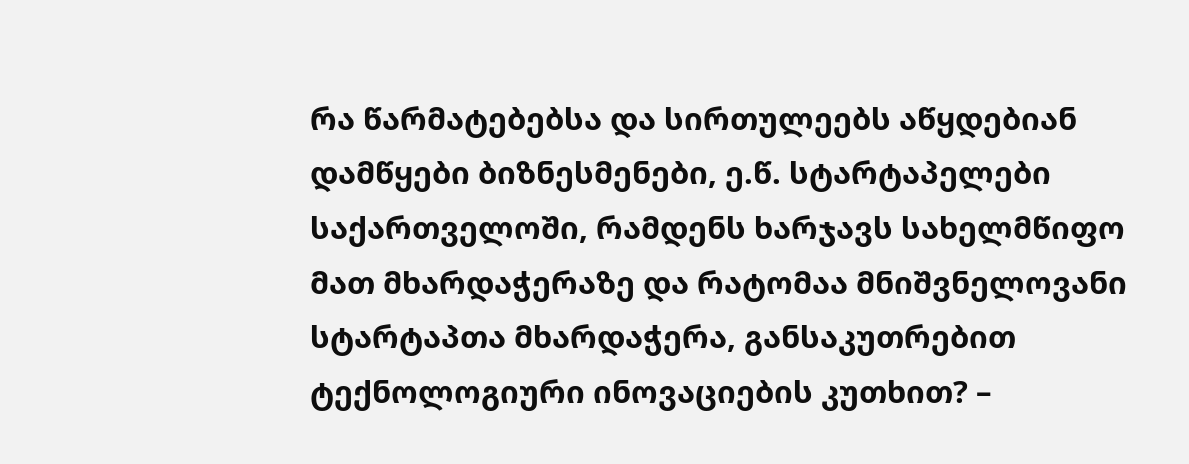რა წარმატებებსა და სირთულეებს აწყდებიან დამწყები ბიზნესმენები, ე.წ. სტარტაპელები საქართველოში, რამდენს ხარჯავს სახელმწიფო მათ მხარდაჭერაზე და რატომაა მნიშვნელოვანი სტარტაპთა მხარდაჭერა, განსაკუთრებით ტექნოლოგიური ინოვაციების კუთხით? –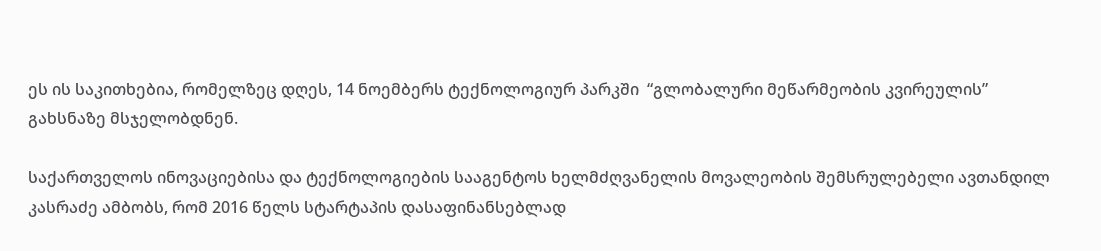ეს ის საკითხებია, რომელზეც დღეს, 14 ნოემბერს ტექნოლოგიურ პარკში  “გლობალური მეწარმეობის კვირეულის” გახსნაზე მსჯელობდნენ.

საქართველოს ინოვაციებისა და ტექნოლოგიების სააგენტოს ხელმძღვანელის მოვალეობის შემსრულებელი ავთანდილ კასრაძე ამბობს, რომ 2016 წელს სტარტაპის დასაფინანსებლად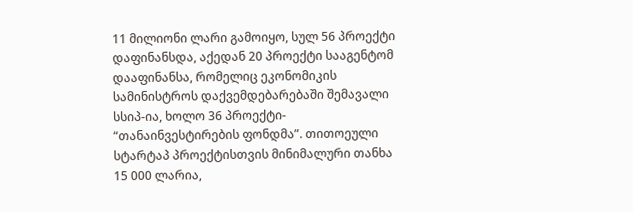11 მილიონი ლარი გამოიყო, სულ 56 პროექტი დაფინანსდა, აქედან 20 პროექტი სააგენტომ დააფინანსა, რომელიც ეკონომიკის სამინისტროს დაქვემდებარებაში შემავალი სსიპ-ია, ხოლო 36 პროექტი- “თანაინვესტირების ფონდმა”. თითოეული სტარტაპ პროექტისთვის მინიმალური თანხა 15 000 ლარია,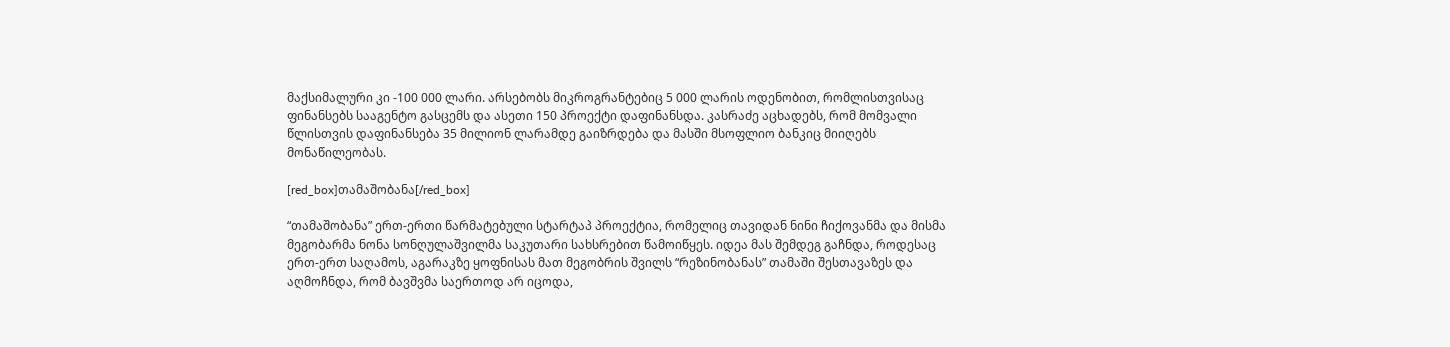მაქსიმალური კი -100 000 ლარი. არსებობს მიკროგრანტებიც 5 000 ლარის ოდენობით, რომლისთვისაც ფინანსებს სააგენტო გასცემს და ასეთი 150 პროექტი დაფინანსდა. კასრაძე აცხადებს, რომ მომვალი წლისთვის დაფინანსება 35 მილიონ ლარამდე გაიზრდება და მასში მსოფლიო ბანკიც მიიღებს მონაწილეობას.

[red_box]თამაშობანა[/red_box]

“თამაშობანა” ერთ-ერთი წარმატებული სტარტაპ პროექტია, რომელიც თავიდან ნინი ჩიქოვანმა და მისმა მეგობარმა ნონა სონღულაშვილმა საკუთარი სახსრებით წამოიწყეს. იდეა მას შემდეგ გაჩნდა, როდესაც ერთ-ერთ საღამოს, აგარაკზე ყოფნისას მათ მეგობრის შვილს “რეზინობანას” თამაში შესთავაზეს და აღმოჩნდა, რომ ბავშვმა საერთოდ არ იცოდა,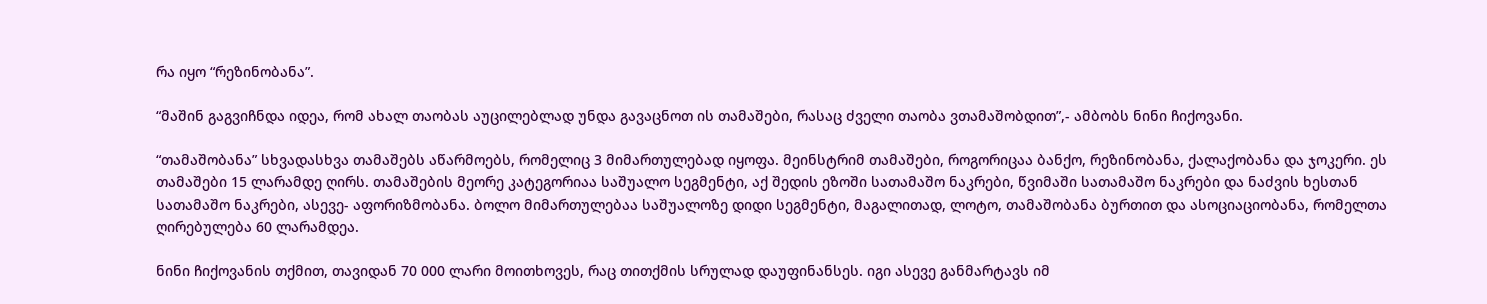რა იყო “რეზინობანა”.

“მაშინ გაგვიჩნდა იდეა, რომ ახალ თაობას აუცილებლად უნდა გავაცნოთ ის თამაშები, რასაც ძველი თაობა ვთამაშობდით”,- ამბობს ნინი ჩიქოვანი.

“თამაშობანა” სხვადასხვა თამაშებს აწარმოებს, რომელიც 3 მიმართულებად იყოფა. მეინსტრიმ თამაშები, როგორიცაა ბანქო, რეზინობანა, ქალაქობანა და ჯოკერი. ეს თამაშები 15 ლარამდე ღირს. თამაშების მეორე კატეგორიაა საშუალო სეგმენტი, აქ შედის ეზოში სათამაშო ნაკრები, წვიმაში სათამაშო ნაკრები და ნაძვის ხესთან სათამაშო ნაკრები, ასევე- აფორიზმობანა. ბოლო მიმართულებაა საშუალოზე დიდი სეგმენტი, მაგალითად, ლოტო, თამაშობანა ბურთით და ასოციაციობანა, რომელთა ღირებულება 60 ლარამდეა.

ნინი ჩიქოვანის თქმით, თავიდან 70 000 ლარი მოითხოვეს, რაც თითქმის სრულად დაუფინანსეს. იგი ასევე განმარტავს იმ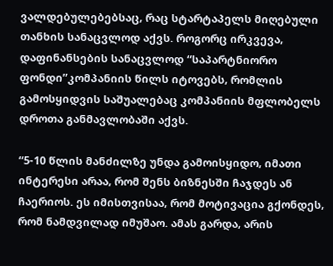ვალდებულებებსაც, რაც სტარტაპელს მიღებული თანხის სანაცვლოდ აქვს. როგორც ირკვევა, დაფინანსების სანაცვლოდ “საპარტნიორო ფონდი”კომპანიის წილს იტოვებს, რომლის გამოსყიდვის საშუალებაც კომპანიის მფლობელს დროთა განმავლობაში აქვს.

“5-10 წლის მანძილზე უნდა გამოისყიდო, იმათი ინტერესი არაა, რომ შენს ბიზნესში ჩაჯდეს ან ჩაერიოს. ეს იმისთვისაა, რომ მოტივაცია გქონდეს, რომ ნამდვილად იმუშაო. ამას გარდა, არის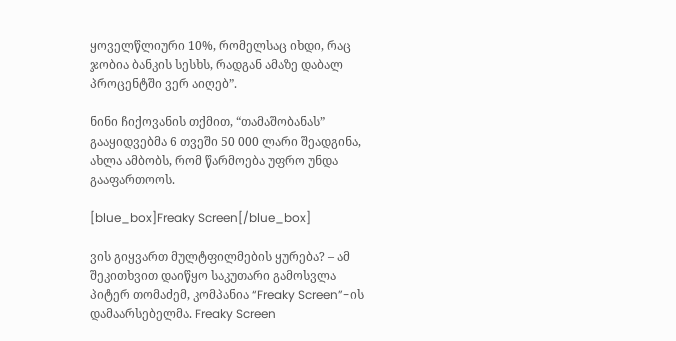ყოველწლიური 10%, რომელსაც იხდი, რაც ჯობია ბანკის სესხს, რადგან ამაზე დაბალ პროცენტში ვერ აიღებ”.

ნინი ჩიქოვანის თქმით, “თამაშობანას” გააყიდვებმა 6 თვეში 50 000 ლარი შეადგინა, ახლა ამბობს, რომ წარმოება უფრო უნდა გააფართოოს.

[blue_box]Freaky Screen[/blue_box]

ვის გიყვართ მულტფილმების ყურება? – ამ შეკითხვით დაიწყო საკუთარი გამოსვლა პიტერ თომაძემ, კომპანია “Freaky Screen”-ის დამაარსებელმა. Freaky Screen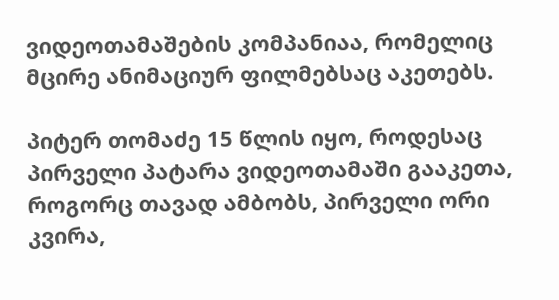ვიდეოთამაშების კომპანიაა, რომელიც მცირე ანიმაციურ ფილმებსაც აკეთებს.

პიტერ თომაძე 15 წლის იყო, როდესაც პირველი პატარა ვიდეოთამაში გააკეთა, როგორც თავად ამბობს, პირველი ორი კვირა,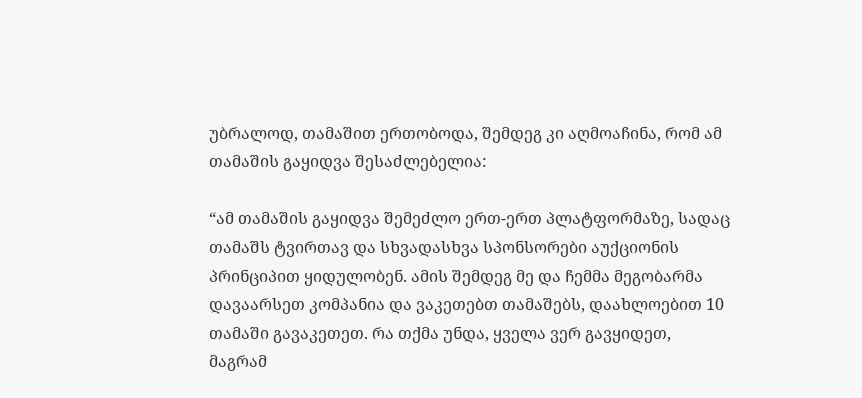უბრალოდ, თამაშით ერთობოდა, შემდეგ კი აღმოაჩინა, რომ ამ თამაშის გაყიდვა შესაძლებელია:

“ამ თამაშის გაყიდვა შემეძლო ერთ-ერთ პლატფორმაზე, სადაც თამაშს ტვირთავ და სხვადასხვა სპონსორები აუქციონის პრინციპით ყიდულობენ. ამის შემდეგ მე და ჩემმა მეგობარმა დავაარსეთ კომპანია და ვაკეთებთ თამაშებს, დაახლოებით 10 თამაში გავაკეთეთ. რა თქმა უნდა, ყველა ვერ გავყიდეთ, მაგრამ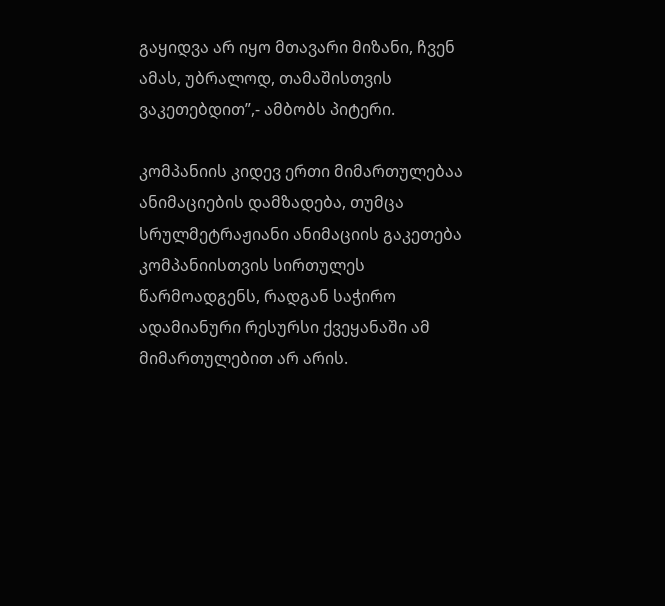გაყიდვა არ იყო მთავარი მიზანი, ჩვენ ამას, უბრალოდ, თამაშისთვის ვაკეთებდით”,- ამბობს პიტერი.

კომპანიის კიდევ ერთი მიმართულებაა ანიმაციების დამზადება, თუმცა სრულმეტრაჟიანი ანიმაციის გაკეთება კომპანიისთვის სირთულეს წარმოადგენს, რადგან საჭირო ადამიანური რესურსი ქვეყანაში ამ მიმართულებით არ არის.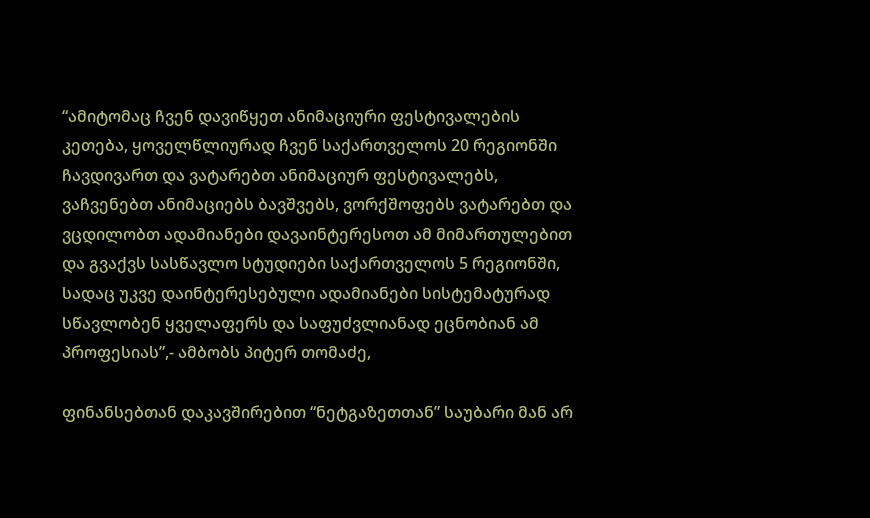“ამიტომაც ჩვენ დავიწყეთ ანიმაციური ფესტივალების კეთება, ყოველწლიურად ჩვენ საქართველოს 20 რეგიონში ჩავდივართ და ვატარებთ ანიმაციურ ფესტივალებს, ვაჩვენებთ ანიმაციებს ბავშვებს, ვორქშოფებს ვატარებთ და ვცდილობთ ადამიანები დავაინტერესოთ ამ მიმართულებით და გვაქვს სასწავლო სტუდიები საქართველოს 5 რეგიონში, სადაც უკვე დაინტერესებული ადამიანები სისტემატურად სწავლობენ ყველაფერს და საფუძვლიანად ეცნობიან ამ პროფესიას”,- ამბობს პიტერ თომაძე,

ფინანსებთან დაკავშირებით “ნეტგაზეთთან” საუბარი მან არ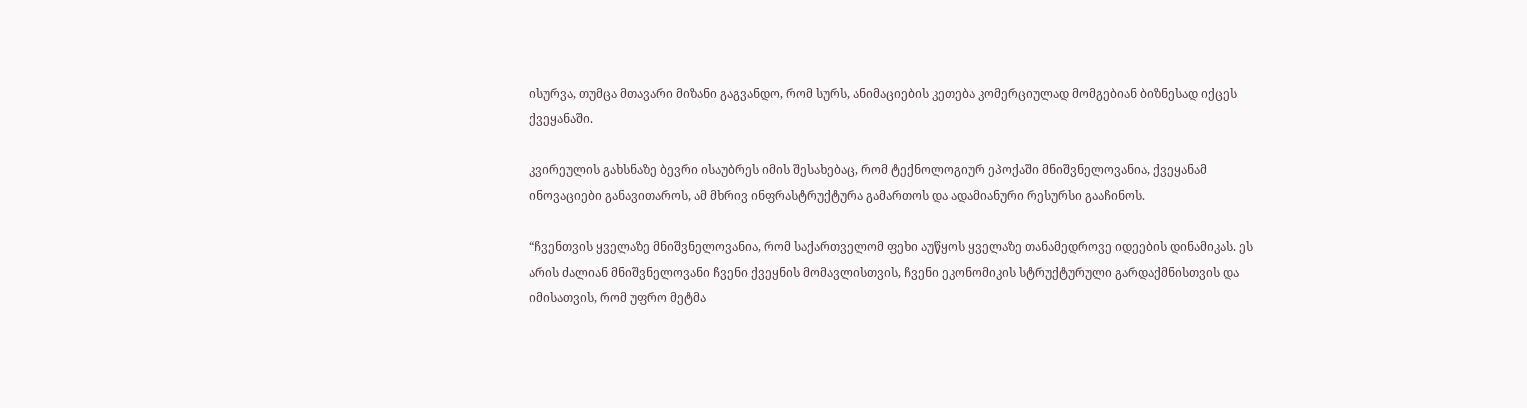ისურვა, თუმცა მთავარი მიზანი გაგვანდო, რომ სურს, ანიმაციების კეთება კომერციულად მომგებიან ბიზნესად იქცეს ქვეყანაში.

კვირეულის გახსნაზე ბევრი ისაუბრეს იმის შესახებაც, რომ ტექნოლოგიურ ეპოქაში მნიშვნელოვანია, ქვეყანამ ინოვაციები განავითაროს, ამ მხრივ ინფრასტრუქტურა გამართოს და ადამიანური რესურსი გააჩინოს.

“ჩვენთვის ყველაზე მნიშვნელოვანია, რომ საქართველომ ფეხი აუწყოს ყველაზე თანამედროვე იდეების დინამიკას. ეს არის ძალიან მნიშვნელოვანი ჩვენი ქვეყნის მომავლისთვის, ჩვენი ეკონომიკის სტრუქტურული გარდაქმნისთვის და იმისათვის, რომ უფრო მეტმა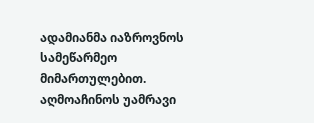ადამიანმა იაზროვნოს სამეწარმეო მიმართულებით. აღმოაჩინოს უამრავი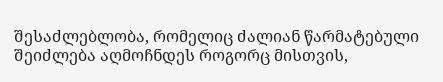შესაძლებლობა, რომელიც ძალიან წარმატებული შეიძლება აღმოჩნდეს როგორც მისთვის,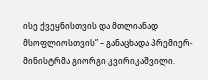ისე ქვეყნისთვის და მთლიანად მსოფლიოსთვის” – განაცხადა პრემიერ-მინისტრმა გიორგი კვირიკაშვილი.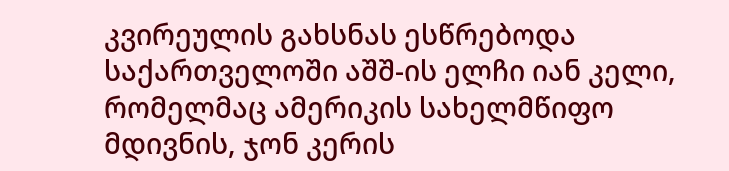კვირეულის გახსნას ესწრებოდა საქართველოში აშშ-ის ელჩი იან კელი, რომელმაც ამერიკის სახელმწიფო მდივნის, ჯონ კერის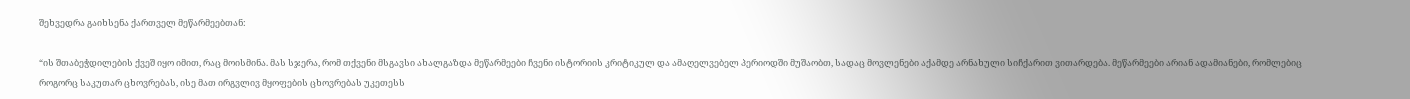შეხვედრა გაიხსენა ქართველ მეწარმეებთან:

“ის შთაბეჭდილების ქვეშ იყო იმით, რაც მოისმინა. მას სჯერა, რომ თქვენი მსგავსი ახალგაზდა მეწარმეები ჩვენი ისტორიის კრიტიკულ და ამაღელვებელ პერიოდში მუშაობთ, სადაც მოვლენები აქამდე არნახული სიჩქარით ვითარდება. მეწარმეები არიან ადამიანები, რომლებიც როგორც საკუთარ ცხოვრებას, ისე მათ ირგვლივ მყოფების ცხოვრებას უკეთესს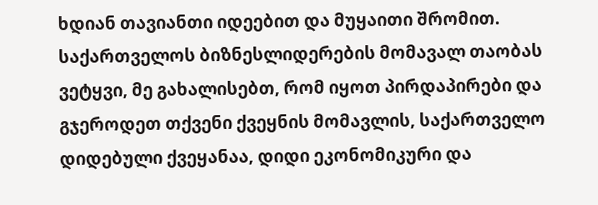ხდიან თავიანთი იდეებით და მუყაითი შრომით. საქართველოს ბიზნესლიდერების მომავალ თაობას ვეტყვი, მე გახალისებთ, რომ იყოთ პირდაპირები და გჯეროდეთ თქვენი ქვეყნის მომავლის, საქართველო დიდებული ქვეყანაა, დიდი ეკონომიკური და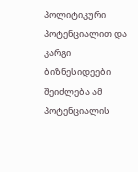პოლიტიკური პოტენციალით და კარგი ბიზნესიდეები შეიძლება ამ პოტენციალის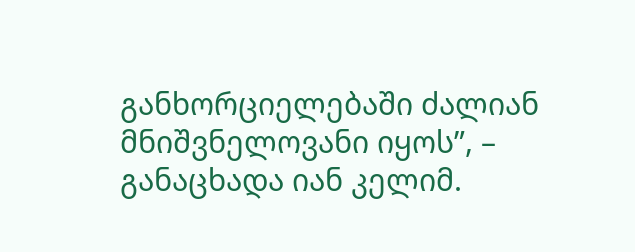განხორციელებაში ძალიან მნიშვნელოვანი იყოს”, – განაცხადა იან კელიმ.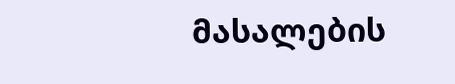მასალების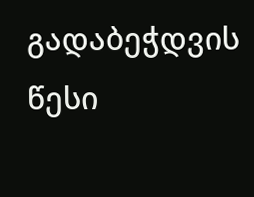გადაბეჭდვის წესი